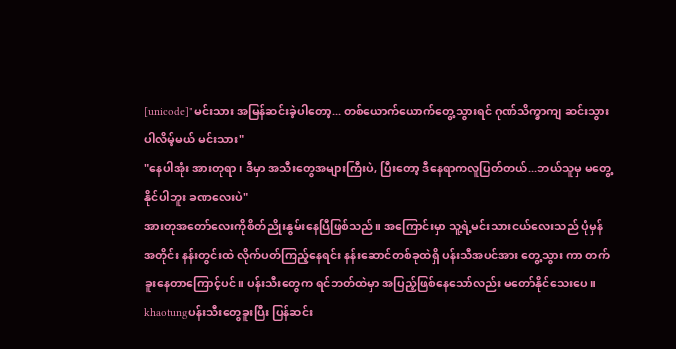[unicode]"မင်းသား အမြန်ဆင်းခဲ့ပါတော့... တစ်ယောက်ယောက်တွေ့သွားရင် ဂုဏ်သိက္ခာကျ ဆင်းသွားပါလိမ့်မယ် မင်းသား"
"နေပါအုံး အားတုရာ၊ ဒီမှာ အသီးတွေအများကြီးပဲ, ပြီးတော့ ဒီနေရာကလူပြတ်တယ်...ဘယ်သူမှ မတွေ့နိုင်ပါဘူး ခဏလေးပဲ"
အားတုအတော်လေးကိုစိတ်ညိုးနွမ်းနေပြီဖြစ်သည်။ အကြောင်းမှာ သူ့ရဲ့မင်းသားငယ်လေးသည် ပုံမှန်အတိုင်း နန်းတွင်းထဲ လိုက်ပတ်ကြည့်နေရင်း နန်းဆောင်တစ်ခုထဲရှိ ပန်းသီအပင်အား တွေ့သွား ကာ တက်ခူးနေတာကြောင့်ပင်။ ပန်းသီးတွေက ရင်ဘတ်ထဲမှာ အပြည့်ဖြစ်နေသော်လည်း မတော်နိုင်သေးပေ။
khaotungပန်းသီးတွေခူးပြီး ပြန်ဆင်း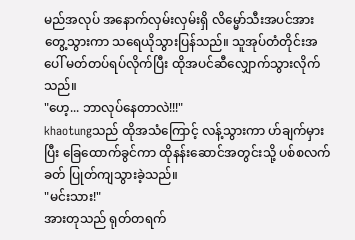မည်အလုပ် အနောက်လှမ်းလှမ်းရှိ လိမ္မော်သီးအပင်အား တွေ့သွားကာ သရေယိုသွားပြန်သည်။ သူအုပ်တံတိုင်းအပေါ် မတ်တပ်ရပ်လိုက်ပြီး ထိုအပင်ဆီလျှောက်သွားလိုက်သည်။
"ဟေ့... ဘာလုပ်နေတာလဲ!!!"
khaotungသည် ထိုအသံကြောင့် လန့်သွားကာ ဟ်ချက်မှားပြီး ခြေထောက်ခွင်ကာ ထိုနန်းဆောင်အတွင်းသို့ ပစ်စလက်ခတ် ပြုတ်ကျသွားခဲ့သည်။
"မင်းသား!"
အားတုသည် ရုတ်တရက်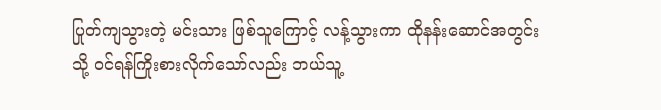ပြုတ်ကျသွားတဲ့ မင်းသား ဖြစ်သူကြောင့် လန့်သွားကာ ထိုနန်းဆောင်အတွင်း သို့ ဝင်ရန်ကြိုးစားလိုက်သော်လည်း ဘယ်သူ့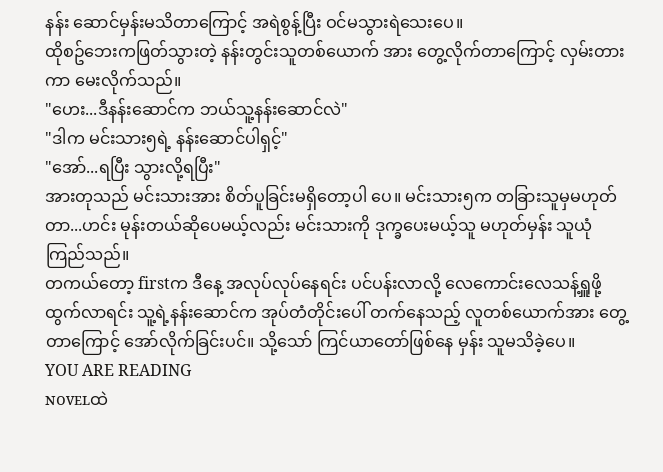နန်း ဆောင်မှန်းမသိတာကြောင့် အရဲစွန့်ပြီး ဝင်မသွားရဲသေးပေ။
ထိုစဥ်ဘေးကဖြတ်သွားတဲ့ နန်းတွင်းသူတစ်ယောက် အား တွေ့လိုက်တာကြောင့် လှမ်းတားကာ မေးလိုက်သည်။
"ဟေး...ဒီနန်းဆောင်က ဘယ်သူ့နန်းဆောင်လဲ"
"ဒါက မင်းသား၅ရဲ့ နန်းဆောင်ပါရှင့်"
"အော်...ရပြီး သွားလို့ရပြီး"
အားတုသည် မင်းသားအား စိတ်ပူခြင်းမရှိတော့ပါ ပေ။ မင်းသား၅က တခြားသူမှမဟုတ်တာ...ဟင်း မုန်းတယ်ဆိုပေမယ့်လည်း မင်းသားကို ဒုက္ခပေးမယ့်သူ မဟုတ်မှန်း သူယုံကြည်သည်။
တကယ်တော့ firstက ဒီနေ့ အလုပ်လုပ်နေရင်း ပင်ပန်းလာလို့ လေကောင်းလေသန့်ရှူဖို့ ထွက်လာရင်း သူ့ရဲ့နန်းဆောင်က အုပ်တံတိုင်းပေါ် တက်နေသည့် လူတစ်ယောက်အား တွေ့တာကြောင့် အော်လိုက်ခြင်းပင်။ သို့သော် ကြင်ယာတော်ဖြစ်နေ မှန်း သူမသိခဲ့ပေ။
YOU ARE READING
ɴᴏᴠᴇʟထဲ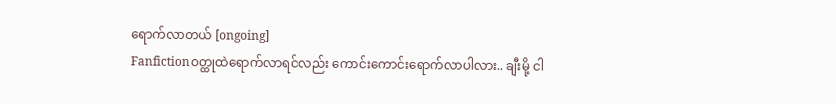ရောက်လာတယ် [ongoing]
Fanfictionဝတ္ထုထဲရောက်လာရင်လည်း ကောင်းကောင်းရောက်လာပါလား.. ချီးမို့ ငါ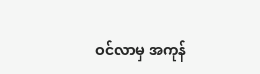ဝင်လာမှ အကုန်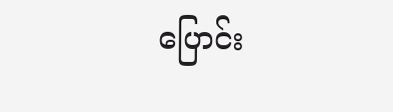ပြောင်း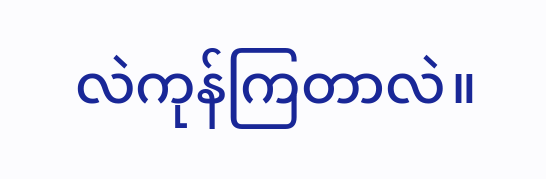လဲကုန်ကြတာလဲ။